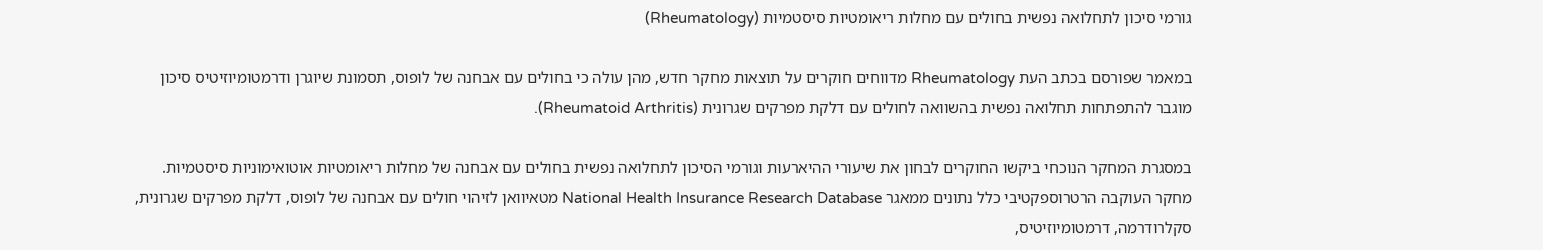גורמי סיכון לתחלואה נפשית בחולים עם מחלות ריאומטיות סיסטמיות (Rheumatology)

במאמר שפורסם בכתב העת Rheumatology מדווחים חוקרים על תוצאות מחקר חדש, מהן עולה כי בחולים עם אבחנה של לופוס, תסמונת שיוגרן ודרמטומיוזיטיס סיכון מוגבר להתפתחות תחלואה נפשית בהשוואה לחולים עם דלקת מפרקים שגרונית (Rheumatoid Arthritis).

במסגרת המחקר הנוכחי ביקשו החוקרים לבחון את שיעורי ההיארעות וגורמי הסיכון לתחלואה נפשית בחולים עם אבחנה של מחלות ריאומטיות אוטואימוניות סיסטמיות. מחקר העוקבה הרטרוספקטיבי כלל נתונים ממאגר National Health Insurance Research Database מטאיוואן לזיהוי חולים עם אבחנה של לופוס, דלקת מפרקים שגרונית, סקלרודרמה, דרמטומיוזיטיס,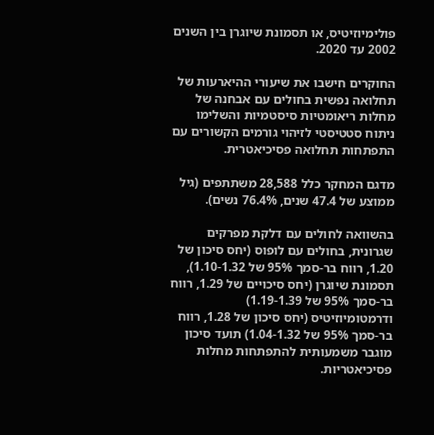פולימיוזיטיס, או תסמונת שיוגרן בין השנים 2002 עד 2020.

החוקרים חישבו את שיעורי ההיארעות של תחלואה נפשית בחולים עם אבחנה של מחלות ריאומטיות סיסטמיות והשלימו ניתוח סטטיסטי לזיהוי גורמים הקשורים עם התפתחות תחלואה פסיכיאטרית.

מדגם המחקר כלל 28,588 משתתפים (גיל ממוצע של 47.4 שנים, 76.4% נשים).

בהשוואה לחולים עם דלקת מפרקים שגרונית, בחולים עם לופוס (יחס סיכון של 1.20, רווח בר-סמך 95% של 1.10-1.32), תסמונת שיוגרן (יחס סיכויים של 1.29, רווח בר-סמך 95% של 1.19-1.39) ודרמטומיוזיטיס (יחס סיכון של 1.28, רווח בר-סמך 95% של 1.04-1.32) תועד סיכון מוגבר משמעותית להתפתחות מחלות פסיכיאטריות.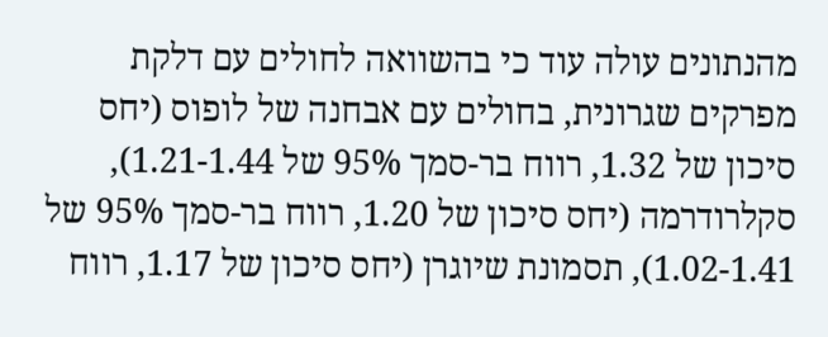מהנתונים עולה עוד כי בהשוואה לחולים עם דלקת מפרקים שגרונית, בחולים עם אבחנה של לופוס (יחס סיכון של 1.32, רווח בר-סמך 95% של 1.21-1.44), סקלרודרמה (יחס סיכון של 1.20, רווח בר-סמך 95% של 1.02-1.41), תסמונת שיוגרן (יחס סיכון של 1.17, רווח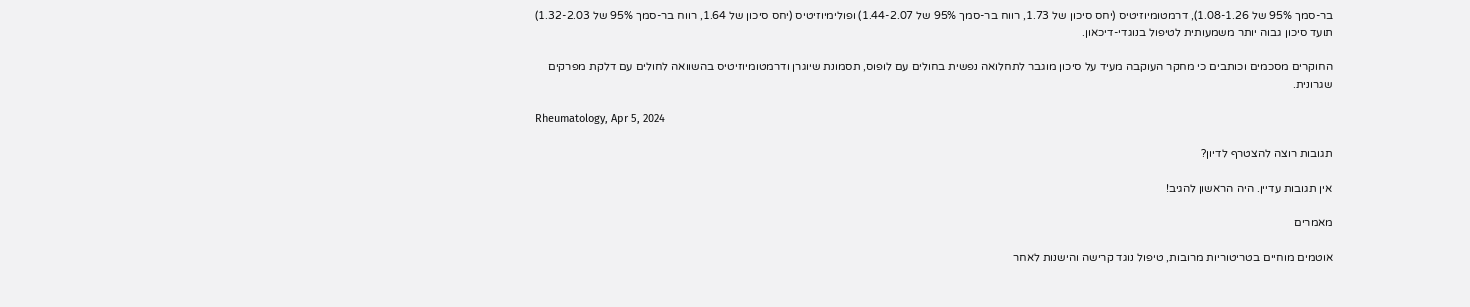בר-סמך 95% של 1.08-1.26), דרמטומיוזיטיס (יחס סיכון של 1.73, רווח בר-סמך 95% של 1.44-2.07) ופולימיוזיטיס (יחס סיכון של 1.64, רווח בר-סמך 95% של 1.32-2.03) תועד סיכון גבוה יותר משמעותית לטיפול בנוגדי-דיכאון.

החוקרים מסכמים וכותבים כי מחקר העוקבה מעיד על סיכון מוגבר לתחלואה נפשית בחולים עם לופוס, תסמונת שיוגרן ודרמטומיוזיטיס בהשוואה לחולים עם דלקת מפרקים שגרונית.

Rheumatology, Apr 5, 2024

תגובות רוצה להצטרף לדיון?

אין תגובות עדיין. היה הראשון להגיב!

מאמרים

אוטמים מוחיים בטריטוריות מרובות, טיפול נוגד קרישה והישנות לאחר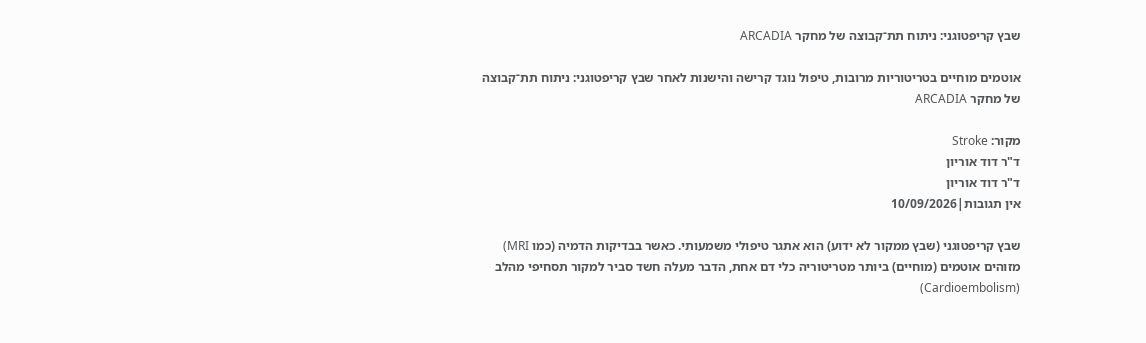שבץ קריפטוגני: ניתוח תת־קבוצה של מחקר ARCADIA

אוטמים מוחיים בטריטוריות מרובות, טיפול נוגד קרישה והישנות לאחר שבץ קריפטוגני: ניתוח תת־קבוצה של מחקר ARCADIA

מקור: Stroke
ד"ר דוד אוריון
ד"ר דוד אוריון
אין תגובות|10/09/2026

שבץ קריפטוגני (שבץ ממקור לא ידוע) הוא אתגר טיפולי משמעותי. כאשר בבדיקות הדמיה (כמו MRI) מזוהים אוטמים (מוחיים) ביותר מטריטוריה כלי דם אחת, הדבר מעלה חשד סביר למקור תסחיפי מהלב (Cardioembolism)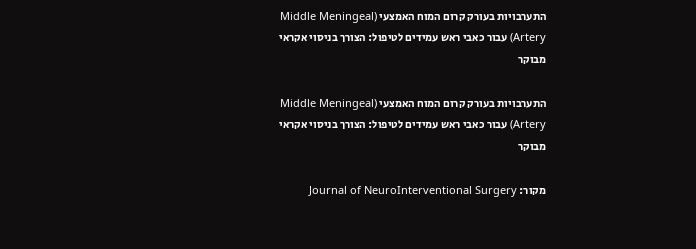התערבויות בעורק קרום המוח האמצעי (Middle Meningeal Artery) עבור כאבי ראש עמידים לטיפול: הצורך בניסוי אקראי מבוקר

התערבויות בעורק קרום המוח האמצעי (Middle Meningeal Artery) עבור כאבי ראש עמידים לטיפול: הצורך בניסוי אקראי מבוקר

מקור: Journal of NeuroInterventional Surgery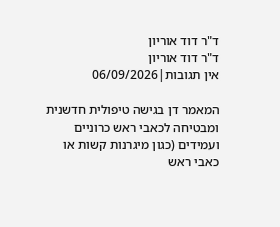ד"ר דוד אוריון
ד"ר דוד אוריון
אין תגובות|06/09/2026

המאמר דן בגישה טיפולית חדשנית ומבטיחה לכאבי ראש כרוניים ועמידים (כגון מיגרנות קשות או כאבי ראש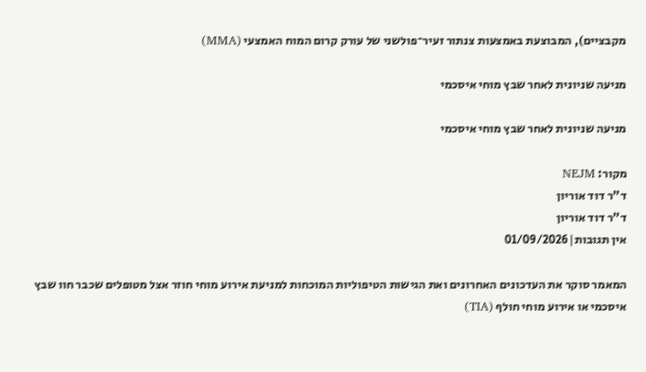מקבציים), המבוצעת באמצעות צנתור זעיר־פולשני של עורק קרום המוח האמצעי (MMA)

מניעה שניונית לאחר שבץ מוחי איסכמי

מניעה שניונית לאחר שבץ מוחי איסכמי

מקור: NEJM
ד"ר דוד אוריון
ד"ר דוד אוריון
אין תגובות|01/09/2026

המאמר סוקר את העדכונים האחרונים ואת הגישות הטיפוליות המוכחות למניעת אירוע מוחי חוזר אצל מטופלים שכבר חוו שבץ איסכמי או אירוע מוחי חולף (TIA)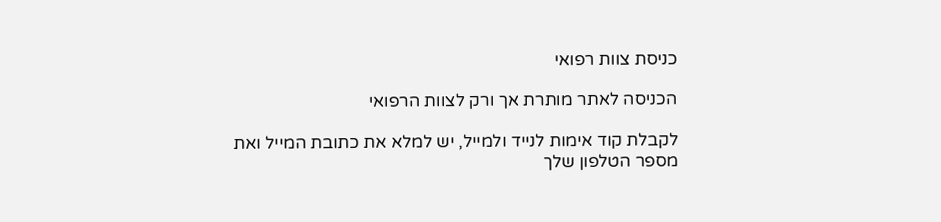כניסת צוות רפואי

הכניסה לאתר מותרת אך ורק לצוות הרפואי

לקבלת קוד אימות לנייד ולמייל, יש למלא את כתובת המייל ואת מספר הטלפון שלך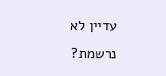עדיין לא נרשמת?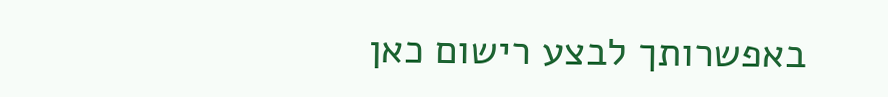באפשרותך לבצע רישום כאן